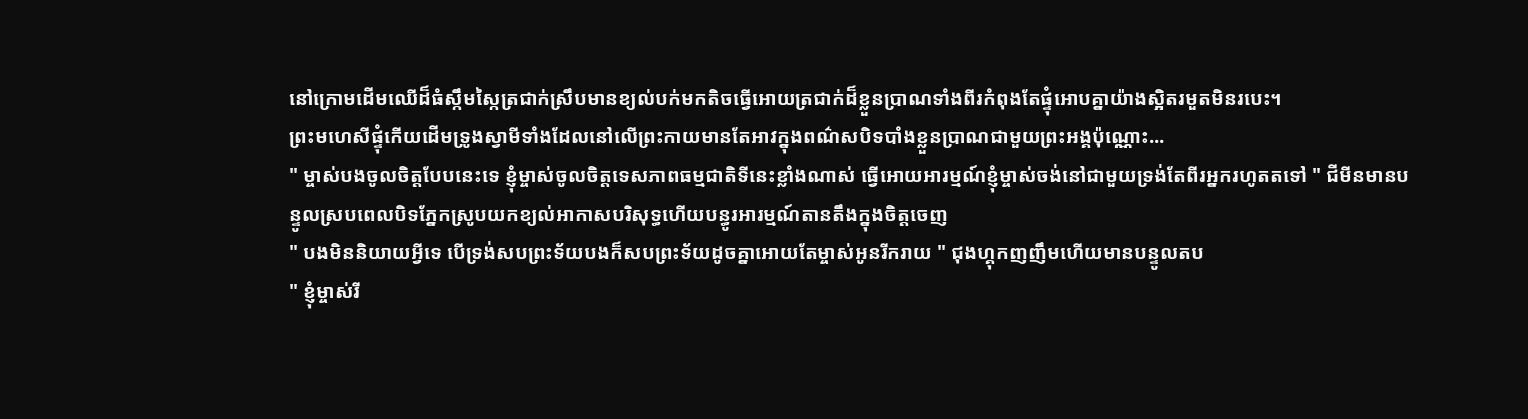នៅក្រោមដើមឈើដ៏ធំស្កឹមស្កៃត្រជាក់ស្រឹបមានខ្យល់បក់មកតិចធ្វើអោយត្រជាក់ដ៏ខ្លួនប្រាណទាំងពីរកំពុងតែផ្ទុំអោបគ្នាយ៉ាងស្អិតរមួតមិនរបេះ។
ព្រះមហេសីផ្ទុំកើយដើមទ្រូងស្វាមីទាំងដែលនៅលើព្រះកាយមានតែអាវក្នុងពណ៌សបិទបាំងខ្លួនប្រាណជាមួយព្រះអង្គប៉ុណ្ណោះ...
" ម្ចាស់បងចូលចិត្តបែបនេះទេ ខ្ញុំម្ចាស់ចូលចិត្តទេសភាពធម្មជាតិទីនេះខ្លាំងណាស់ ធ្វើអោយអារម្មណ៍ខ្ញុំម្ចាស់ចង់នៅជាមួយទ្រង់តែពីរអ្នករហូតតទៅ " ជីមីនមានបន្ទូលស្របពេលបិទភ្នែកស្រូបយកខ្យល់អាកាសបរិសុទ្ធហើយបន្ធូរអារម្មណ៍តានតឹងក្នុងចិត្តចេញ
" បងមិននិយាយអ្វីទេ បើទ្រង់សបព្រះទ័យបងក៏សបព្រះទ័យដូចគ្នាអោយតែម្ចាស់អូនរីករាយ " ជុងហ្គុកញញឹមហើយមានបន្ទូលតប
" ខ្ញុំម្ចាស់រី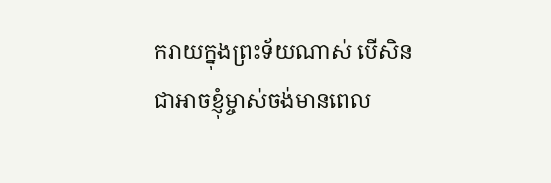ករាយក្នុងព្រះទ័យណាស់ បើសិនជាអាចខ្ញុំម្ចាស់ចង់មានពេល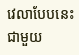វេលាបែបនេះជាមួយ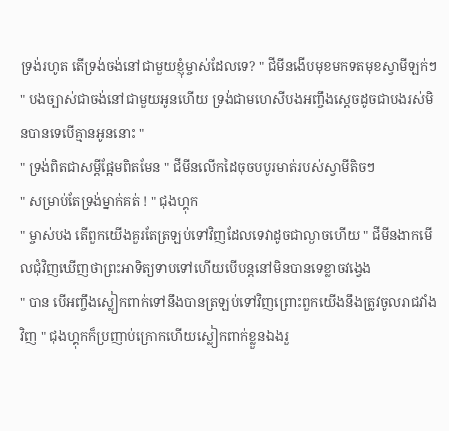ទ្រង់រហូត តើទ្រង់ចង់នៅជាមួយខ្ញុំម្ចាស់ដែលទេ? " ជីមីនងើបមុខមកទតមុខស្វាមីឡក់ៗ
" បងច្បាស់ជាចង់នៅជាមួយអូនហើយ ទ្រង់ជាមហេសីបងអញ្ចឹងស្ដេចដូចជាបងរស់មិនបានទេបើគ្មានអូននោះ "
" ទ្រង់ពិតជាសម្ដីផ្អែមពិតមែន " ជីមីនលើកដៃចុចបបូរមាត់របស់ស្វាមីតិចៗ
" សម្រាប់តែទ្រង់ម្នាក់គត់ ! " ជុងហ្គុក
" ម្ចាស់បង តើពួកយើងគួរតែត្រឡប់ទៅវិញដែលទេវាដូចជាល្ងាចហើយ " ជីមីនងាកមើលជុំវិញឃើញថាព្រះអាទិត្យទាបទៅហើយបើបន្តនៅមិនបានទេខ្លាចវង្វេង
" បាន បើអញ្ចឹងស្លៀកពាក់ទៅនឹងបានត្រឡប់ទៅវិញព្រោះពួកយើងនឹងត្រូវចូលរាជវាំងវិញ " ជុងហ្គុកក៏ប្រញាប់ក្រោកហើយស្លៀកពាក់ខ្លួនឯងរួ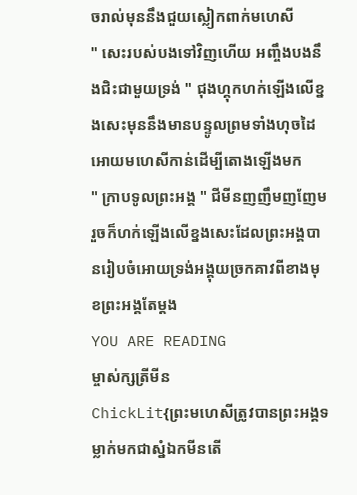ចរាល់មុននឹងជួយស្លៀកពាក់មហេសី
" សេះរបស់បងទៅវិញហើយ អញ្ចឹងបងនឹងជិះជាមួយទ្រង់ " ជុងហ្គុកហក់ឡើងលើខ្នងសេះមុននឹងមានបន្ទូលព្រមទាំងហុចដៃអោយមហេសីកាន់ដើម្បីតោងឡើងមក
" ក្រាបទូលព្រះអង្គ " ជីមីនញញឹមញញែមរួចក៏ហក់ឡើងលើខ្នងសេះដែលព្រះអង្គបានរៀបចំអោយទ្រង់អង្គុយច្រកគាវពីខាងមុខព្រះអង្គតែម្តង
YOU ARE READING
ម្ចាស់ក្សត្រីមីន
ChickLit{ព្រះមហេសីត្រូវបានព្រះអង្គទម្លាក់មកជាស្នំឯកមីនតើ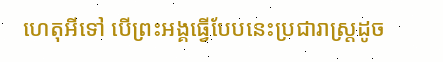ហេតុអីទៅ បើព្រះអង្គធ្វើបែបនេះប្រជារាស្ត្រដូច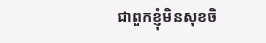ជាពួកខ្ញុំមិនសុខចិ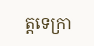ត្តទេក្រា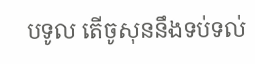បទូល តើចូសុននឹងទប់ទល់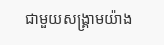ជាមួយសង្គ្រាមយ៉ាង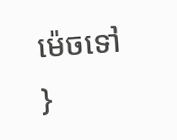ម៉េចទៅ }